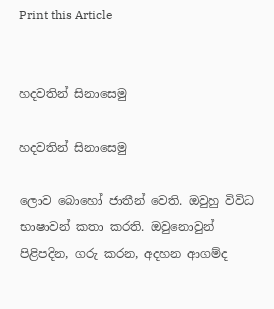Print this Article


හදවතින් සිනාසෙමු

හදවතින් සිනාසෙමු

ලොව බොහෝ ජාතීන් වෙති. ඔවුහු විවිධ භාෂාවන් කතා කරති. ඔවුනොවුන් පිළිපදින, ගරු කරන, අදහන ආගම්ද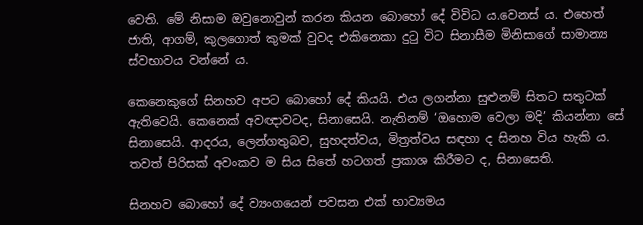වෙති. මේ නිසාම ඔවුනොවුන් කරන කියන බොහෝ දේ විවිධ ය.වෙනස් ය. එහෙත් ජාති, ආගම්, කුලගොත් කුමක් වුවද එකිනෙකා දුටු විට සිනාසීම මිනිසාගේ සාමාන්‍ය ස්වභාවය වන්නේ ය.

කෙනෙකුගේ සිනහව අපට බොහෝ දේ කියයි. එය ලගන්නා සුළුනම් සිතට සතුටක් ඇතිවෙයි. කෙනෙක් අවඥාවටද, සිනාසෙයි. නැතිනම් ‘ඔහොම වෙලා මදි’ කියන්නා සේ සිනාසෙයි. ආදරය, ලෙන්ගතුබව, සුහදත්වය, මිත්‍රත්වය සඳහා ද සිනහ විය හැකි ය. තවත් පිරිසක් අවංකව ම සිය සිතේ හටගත් ප්‍රකාශ කිරීමට ද, සිනාසෙති.

සිනහව බොහෝ දේ ව්‍යංගයෙන් පවසන එක් භාව්‍යමය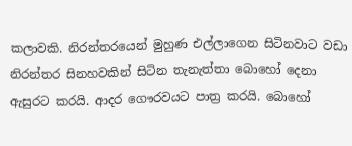කලාවකි. නිරන්තරයෙන් මුහුණ එල්ලාගෙන සිටිනවාට වඩා නිරන්තර සිනහවකින් සිටින තැනැත්තා බොහෝ දෙනා ඇසුරට කරයි. ආදර ගෞරවයට පාත්‍ර කරයි. බොහෝ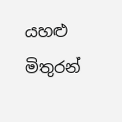යහළු මිතුරන්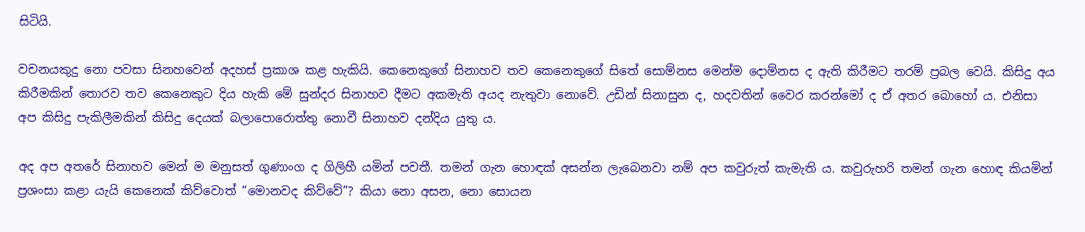සිටියි.

වචනයකුදු නො පවසා සිනහවෙන් අදහස් ප්‍රකාශ කළ හැකියි. කෙනෙකුගේ සිනාහව තව කෙනෙකුගේ සිතේ සොම්නස මෙන්ම දොම්නස ද ඇති කිරීමට තරම් ප්‍රබල වෙයි. කිසිදු අය කිරීමකින් තොරව තව කෙනෙකුට දිය හැකි මේ සුන්දර සිනාහව දීමට අකමැති අයද නැතුවා නොවේ. උඩින් සිනාසුන ද, හදවතින් වෛර කරන්මෝ ද ඒ අතර බොහෝ ය. එනිසා අප කිසිදු පැකිලීමකින් කිසිදු දෙයක් බලාපොරොත්තු නොවී සිනාහව දන්දිය යුතු ය.

අද අප අතරේ සිනාහව මෙන් ම මනුසත් ගුණාංග ද ගිලිහී යමින් පවතී. තමන් ගැන හොඳක් අසන්න ලැබෙනවා නම් අප කවුරුත් කැමැති ය. කවුරුහරි තමන් ගැන හොඳ කියමින් ප්‍රශංසා කළා යැයි කෙනෙක් කිව්වොත් “මොනවද කිව්වේ”? කියා නො අසන, නො සොයන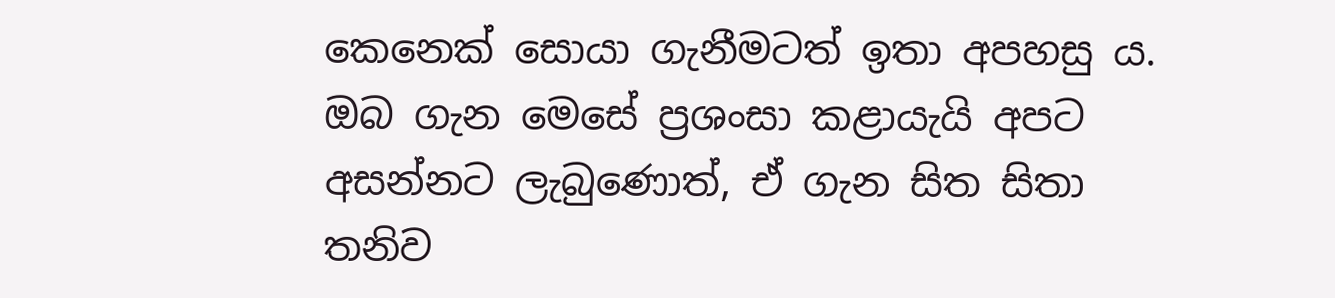කෙනෙක් සොයා ගැනීමටත් ඉතා අපහසු ය. ඔබ ගැන මෙසේ ප්‍රශංසා කළායැයි අපට අසන්නට ලැබුණොත්, ඒ ගැන සිත සිතා තනිව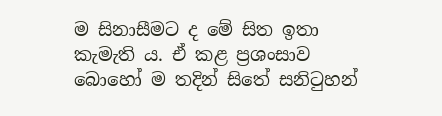ම සිනාසීමට ද මේ සිත ඉතා කැමැති ය. ඒ කළ ප්‍රශංසාව බොහෝ ම තදින් සිතේ සනිටුහන්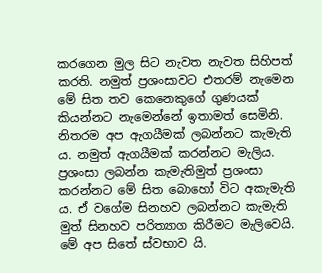කරගෙන මුල සිට නැවත නැවත සිහිපත් කරති. නමුත් ප්‍රශංසාවට එතරම් නැමෙන මේ සිත තව කෙනෙකුගේ ගුණයක් කියන්නට නැමෙන්නේ ඉතාමත් සෙමිනි. නිතරම අප ඇගයීමක් ලබන්නට කැමැති ය. නමුත් ඇගයීමක් කරන්නට මැලිය. ප්‍රශංසා ලබන්න කැමැතිමුත් ප්‍රශංසා කරන්නට මේ සිත බොහෝ විට අකැමැති ය. ඒ වගේම සිනහව ලබන්නට කැමැති මුත් සිනහව පරිත්‍යාග කිරීමට මැලිවෙයි. මේ අප සිතේ ස්වභාව යි.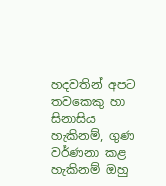හදවතින් අපට තවකෙකු හා සිනාසිය හැකිනම්, ගුණ වර්ණනා කළ හැකිනම් ඔහු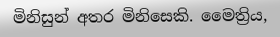මිනිසුන් අතර මිනිසෙකි. මෛත්‍රිය,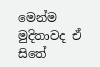මෙන්ම මුදිතාවද ඒ සිතේ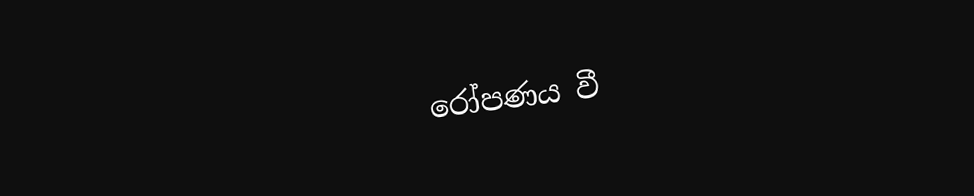රෝපණය වී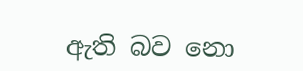ඇති බව නො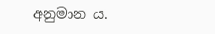අනුමාන ය.